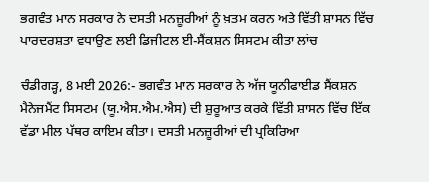ਭਗਵੰਤ ਮਾਨ ਸਰਕਾਰ ਨੇ ਦਸਤੀ ਮਨਜ਼ੂਰੀਆਂ ਨੂੰ ਖ਼ਤਮ ਕਰਨ ਅਤੇ ਵਿੱਤੀ ਸ਼ਾਸਨ ਵਿੱਚ ਪਾਰਦਰਸ਼ਤਾ ਵਧਾਉਣ ਲਈ ਡਿਜੀਟਲ ਈ-ਸੈਂਕਸ਼ਨ ਸਿਸਟਮ ਕੀਤਾ ਲਾਂਚ

ਚੰਡੀਗੜ੍ਹ, 8 ਮਈ 2026:- ਭਗਵੰਤ ਮਾਨ ਸਰਕਾਰ ਨੇ ਅੱਜ ਯੂਨੀਫਾਈਡ ਸੈਂਕਸ਼ਨ ਮੈਨੇਜਮੈਂਟ ਸਿਸਟਮ (ਯੂ.ਐਸ.ਐਮ.ਐਸ) ਦੀ ਸ਼ੁਰੂਆਤ ਕਰਕੇ ਵਿੱਤੀ ਸ਼ਾਸਨ ਵਿੱਚ ਇੱਕ ਵੱਡਾ ਮੀਲ ਪੱਥਰ ਕਾਇਮ ਕੀਤਾ। ਦਸਤੀ ਮਨਜ਼ੂਰੀਆਂ ਦੀ ਪ੍ਰਕਿਰਿਆ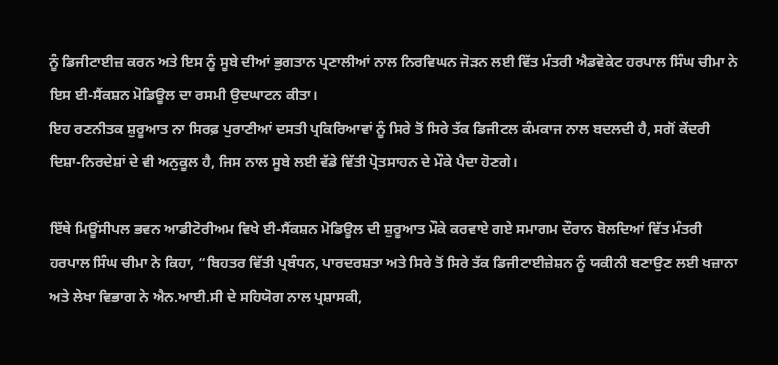ਨੂੰ ਡਿਜੀਟਾਈਜ਼ ਕਰਨ ਅਤੇ ਇਸ ਨੂੰ ਸੂਬੇ ਦੀਆਂ ਭੁਗਤਾਨ ਪ੍ਰਣਾਲੀਆਂ ਨਾਲ ਨਿਰਵਿਘਨ ਜੋੜਨ ਲਈ ਵਿੱਤ ਮੰਤਰੀ ਐਡਵੋਕੇਟ ਹਰਪਾਲ ਸਿੰਘ ਚੀਮਾ ਨੇ ਇਸ ਈ-ਸੈਂਕਸ਼ਨ ਮੋਡਿਊਲ ਦਾ ਰਸਮੀ ਉਦਘਾਟਨ ਕੀਤਾ।
ਇਹ ਰਣਨੀਤਕ ਸ਼ੁਰੂਆਤ ਨਾ ਸਿਰਫ਼ ਪੁਰਾਣੀਆਂ ਦਸਤੀ ਪ੍ਰਕਿਰਿਆਵਾਂ ਨੂੰ ਸਿਰੇ ਤੋਂ ਸਿਰੇ ਤੱਕ ਡਿਜੀਟਲ ਕੰਮਕਾਜ ਨਾਲ ਬਦਲਦੀ ਹੈ, ਸਗੋਂ ਕੇਂਦਰੀ ਦਿਸ਼ਾ-ਨਿਰਦੇਸ਼ਾਂ ਦੇ ਵੀ ਅਨੁਕੂਲ ਹੈ, ਜਿਸ ਨਾਲ ਸੂਬੇ ਲਈ ਵੱਡੇ ਵਿੱਤੀ ਪ੍ਰੋਤਸਾਹਨ ਦੇ ਮੌਕੇ ਪੈਦਾ ਹੋਣਗੇ।

ਇੱਥੇ ਮਿਊਂਸੀਪਲ ਭਵਨ ਆਡੀਟੋਰੀਅਮ ਵਿਖੇ ਈ-ਸੈਂਕਸ਼ਨ ਮੋਡਿਊਲ ਦੀ ਸ਼ੁਰੂਆਤ ਮੌਕੇ ਕਰਵਾਏ ਗਏ ਸਮਾਗਮ ਦੌਰਾਨ ਬੋਲਦਿਆਂ ਵਿੱਤ ਮੰਤਰੀ ਹਰਪਾਲ ਸਿੰਘ ਚੀਮਾ ਨੇ ਕਿਹਾ, “ਬਿਹਤਰ ਵਿੱਤੀ ਪ੍ਰਬੰਧਨ, ਪਾਰਦਰਸ਼ਤਾ ਅਤੇ ਸਿਰੇ ਤੋਂ ਸਿਰੇ ਤੱਕ ਡਿਜੀਟਾਈਜ਼ੇਸ਼ਨ ਨੂੰ ਯਕੀਨੀ ਬਣਾਉਣ ਲਈ ਖਜ਼ਾਨਾ ਅਤੇ ਲੇਖਾ ਵਿਭਾਗ ਨੇ ਐਨ.ਆਈ.ਸੀ ਦੇ ਸਹਿਯੋਗ ਨਾਲ ਪ੍ਰਸ਼ਾਸਕੀ,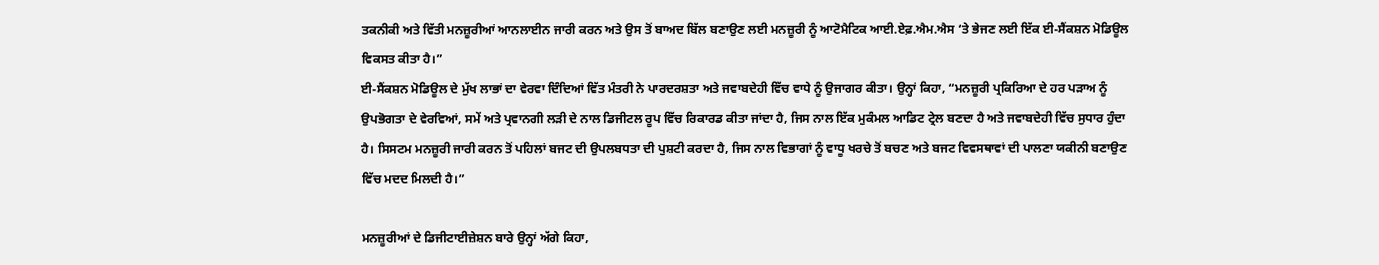ਤਕਨੀਕੀ ਅਤੇ ਵਿੱਤੀ ਮਨਜ਼ੂਰੀਆਂ ਆਨਲਾਈਨ ਜਾਰੀ ਕਰਨ ਅਤੇ ਉਸ ਤੋਂ ਬਾਅਦ ਬਿੱਲ ਬਣਾਉਣ ਲਈ ਮਨਜ਼ੂਰੀ ਨੂੰ ਆਟੋਮੈਟਿਕ ਆਈ.ਏਫ਼.ਐਮ.ਐਸ ‘ਤੇ ਭੇਜਣ ਲਈ ਇੱਕ ਈ-ਸੈਂਕਸ਼ਨ ਮੋਡਿਊਲ ਵਿਕਸਤ ਕੀਤਾ ਹੈ।”
ਈ-ਸੈਂਕਸ਼ਨ ਮੋਡਿਊਲ ਦੇ ਮੁੱਖ ਲਾਭਾਂ ਦਾ ਵੇਰਵਾ ਦਿੰਦਿਆਂ ਵਿੱਤ ਮੰਤਰੀ ਨੇ ਪਾਰਦਰਸ਼ਤਾ ਅਤੇ ਜਵਾਬਦੇਹੀ ਵਿੱਚ ਵਾਧੇ ਨੂੰ ਉਜਾਗਰ ਕੀਤਾ। ਉਨ੍ਹਾਂ ਕਿਹਾ, “ਮਨਜ਼ੂਰੀ ਪ੍ਰਕਿਰਿਆ ਦੇ ਹਰ ਪੜਾਅ ਨੂੰ ਉਪਭੋਗਤਾ ਦੇ ਵੇਰਵਿਆਂ, ਸਮੇਂ ਅਤੇ ਪ੍ਰਵਾਨਗੀ ਲੜੀ ਦੇ ਨਾਲ ਡਿਜੀਟਲ ਰੂਪ ਵਿੱਚ ਰਿਕਾਰਡ ਕੀਤਾ ਜਾਂਦਾ ਹੈ, ਜਿਸ ਨਾਲ ਇੱਕ ਮੁਕੰਮਲ ਆਡਿਟ ਟ੍ਰੇਲ ਬਣਦਾ ਹੈ ਅਤੇ ਜਵਾਬਦੇਹੀ ਵਿੱਚ ਸੁਧਾਰ ਹੁੰਦਾ ਹੈ। ਸਿਸਟਮ ਮਨਜ਼ੂਰੀ ਜਾਰੀ ਕਰਨ ਤੋਂ ਪਹਿਲਾਂ ਬਜਟ ਦੀ ਉਪਲਬਧਤਾ ਦੀ ਪੁਸ਼ਟੀ ਕਰਦਾ ਹੈ, ਜਿਸ ਨਾਲ ਵਿਭਾਗਾਂ ਨੂੰ ਵਾਧੂ ਖਰਚੇ ਤੋਂ ਬਚਣ ਅਤੇ ਬਜਟ ਵਿਵਸਥਾਵਾਂ ਦੀ ਪਾਲਣਾ ਯਕੀਨੀ ਬਣਾਉਣ ਵਿੱਚ ਮਦਦ ਮਿਲਦੀ ਹੈ।”

ਮਨਜ਼ੂਰੀਆਂ ਦੇ ਡਿਜੀਟਾਈਜ਼ੇਸ਼ਨ ਬਾਰੇ ਉਨ੍ਹਾਂ ਅੱਗੇ ਕਿਹਾ,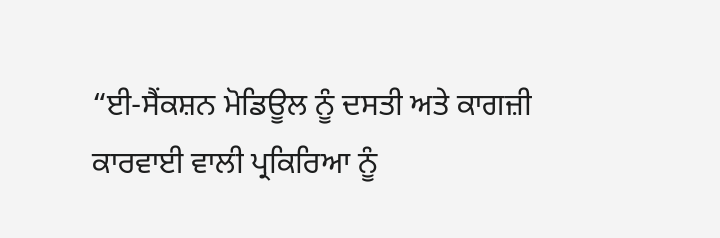“ਈ-ਸੈਂਕਸ਼ਨ ਮੋਡਿਊਲ ਨੂੰ ਦਸਤੀ ਅਤੇ ਕਾਗਜ਼ੀ ਕਾਰਵਾਈ ਵਾਲੀ ਪ੍ਰਕਿਰਿਆ ਨੂੰ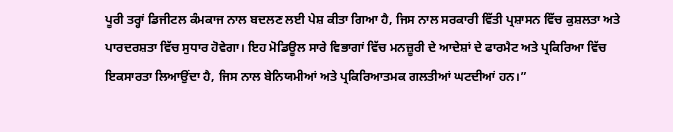ਪੂਰੀ ਤਰ੍ਹਾਂ ਡਿਜੀਟਲ ਕੰਮਕਾਜ ਨਾਲ ਬਦਲਣ ਲਈ ਪੇਸ਼ ਕੀਤਾ ਗਿਆ ਹੈ, ਜਿਸ ਨਾਲ ਸਰਕਾਰੀ ਵਿੱਤੀ ਪ੍ਰਸ਼ਾਸਨ ਵਿੱਚ ਕੁਸ਼ਲਤਾ ਅਤੇ ਪਾਰਦਰਸ਼ਤਾ ਵਿੱਚ ਸੁਧਾਰ ਹੋਵੇਗਾ। ਇਹ ਮੋਡਿਊਲ ਸਾਰੇ ਵਿਭਾਗਾਂ ਵਿੱਚ ਮਨਜ਼ੂਰੀ ਦੇ ਆਦੇਸ਼ਾਂ ਦੇ ਫਾਰਮੈਟ ਅਤੇ ਪ੍ਰਕਿਰਿਆ ਵਿੱਚ ਇਕਸਾਰਤਾ ਲਿਆਉਂਦਾ ਹੈ, ਜਿਸ ਨਾਲ ਬੇਨਿਯਮੀਆਂ ਅਤੇ ਪ੍ਰਕਿਰਿਆਤਮਕ ਗਲਤੀਆਂ ਘਟਦੀਆਂ ਹਨ।”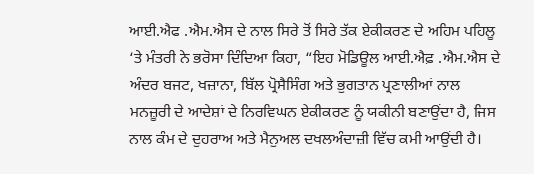ਆਈ.ਐਫ .ਐਮ.ਐਸ ਦੇ ਨਾਲ ਸਿਰੇ ਤੋਂ ਸਿਰੇ ਤੱਕ ਏਕੀਕਰਣ ਦੇ ਅਹਿਮ ਪਹਿਲੂ ‘ਤੇ ਮੰਤਰੀ ਨੇ ਭਰੋਸਾ ਦਿੰਦਿਆ ਕਿਹਾ, “ਇਹ ਮੋਡਿਊਲ ਆਈ.ਐਫ਼ .ਐਮ.ਐਸ ਦੇ ਅੰਦਰ ਬਜਟ, ਖਜ਼ਾਨਾ, ਬਿੱਲ ਪ੍ਰੋਸੈਸਿੰਗ ਅਤੇ ਭੁਗਤਾਨ ਪ੍ਰਣਾਲੀਆਂ ਨਾਲ ਮਨਜ਼ੂਰੀ ਦੇ ਆਦੇਸ਼ਾਂ ਦੇ ਨਿਰਵਿਘਨ ਏਕੀਕਰਣ ਨੂੰ ਯਕੀਨੀ ਬਣਾਉਂਦਾ ਹੈ, ਜਿਸ ਨਾਲ ਕੰਮ ਦੇ ਦੁਹਰਾਅ ਅਤੇ ਮੈਨੁਅਲ ਦਖਲਅੰਦਾਜ਼ੀ ਵਿੱਚ ਕਮੀ ਆਉਂਦੀ ਹੈ।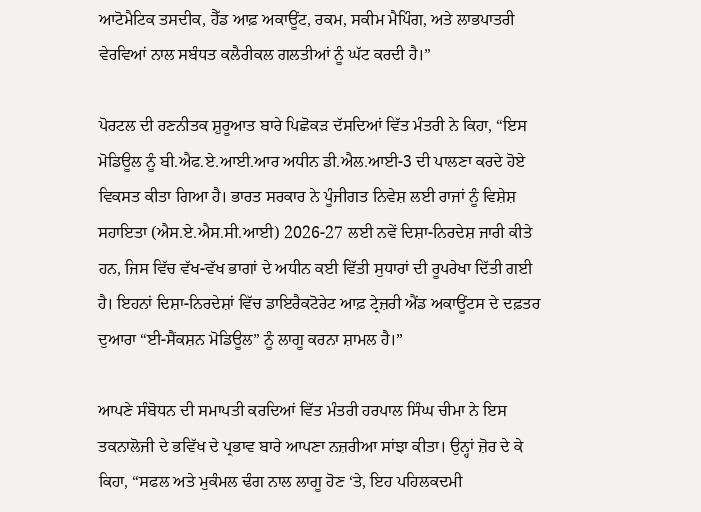ਆਟੋਮੈਟਿਕ ਤਸਦੀਕ, ਹੈੱਡ ਆਫ਼ ਅਕਾਊਂਟ, ਰਕਮ, ਸਕੀਮ ਮੈਪਿੰਗ, ਅਤੇ ਲਾਭਪਾਤਰੀ ਵੇਰਵਿਆਂ ਨਾਲ ਸਬੰਧਤ ਕਲੈਰੀਕਲ ਗਲਤੀਆਂ ਨੂੰ ਘੱਟ ਕਰਦੀ ਹੈ।”

ਪੋਰਟਲ ਦੀ ਰਣਨੀਤਕ ਸ਼ੁਰੂਆਤ ਬਾਰੇ ਪਿਛੋਕੜ ਦੱਸਦਿਆਂ ਵਿੱਤ ਮੰਤਰੀ ਨੇ ਕਿਹਾ, “ਇਸ ਮੋਡਿਊਲ ਨੂੰ ਬੀ.ਐਫ.ਏ.ਆਈ.ਆਰ ਅਧੀਨ ਡੀ.ਐਲ.ਆਈ-3 ਦੀ ਪਾਲਣਾ ਕਰਦੇ ਹੋਏ ਵਿਕਸਤ ਕੀਤਾ ਗਿਆ ਹੈ। ਭਾਰਤ ਸਰਕਾਰ ਨੇ ਪੂੰਜੀਗਤ ਨਿਵੇਸ਼ ਲਈ ਰਾਜਾਂ ਨੂੰ ਵਿਸ਼ੇਸ਼ ਸਹਾਇਤਾ (ਐਸ.ਏ.ਐਸ.ਸੀ.ਆਈ) 2026-27 ਲਈ ਨਵੇਂ ਦਿਸ਼ਾ-ਨਿਰਦੇਸ਼ ਜਾਰੀ ਕੀਤੇ ਹਨ, ਜਿਸ ਵਿੱਚ ਵੱਖ-ਵੱਖ ਭਾਗਾਂ ਦੇ ਅਧੀਨ ਕਈ ਵਿੱਤੀ ਸੁਧਾਰਾਂ ਦੀ ਰੂਪਰੇਖਾ ਦਿੱਤੀ ਗਈ ਹੈ। ਇਹਨਾਂ ਦਿਸ਼ਾ-ਨਿਰਦੇਸ਼ਾਂ ਵਿੱਚ ਡਾਇਰੈਕਟੋਰੇਟ ਆਫ਼ ਟ੍ਰੇਜ਼ਰੀ ਐਂਡ ਅਕਾਊਂਟਸ ਦੇ ਦਫ਼ਤਰ ਦੁਆਰਾ “ਈ-ਸੈਂਕਸ਼ਨ ਮੋਡਿਊਲ” ਨੂੰ ਲਾਗੂ ਕਰਨਾ ਸ਼ਾਮਲ ਹੈ।”

ਆਪਣੇ ਸੰਬੋਧਨ ਦੀ ਸਮਾਪਤੀ ਕਰਦਿਆਂ ਵਿੱਤ ਮੰਤਰੀ ਹਰਪਾਲ ਸਿੰਘ ਚੀਮਾ ਨੇ ਇਸ ਤਕਨਾਲੋਜੀ ਦੇ ਭਵਿੱਖ ਦੇ ਪ੍ਰਭਾਵ ਬਾਰੇ ਆਪਣਾ ਨਜ਼ਰੀਆ ਸਾਂਝਾ ਕੀਤਾ। ਉਨ੍ਹਾਂ ਜ਼ੋਰ ਦੇ ਕੇ ਕਿਹਾ, “ਸਫਲ ਅਤੇ ਮੁਕੰਮਲ ਢੰਗ ਨਾਲ ਲਾਗੂ ਹੋਣ ‘ਤੇ, ਇਹ ਪਹਿਲਕਦਮੀ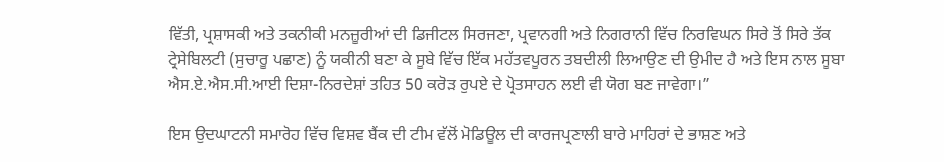ਵਿੱਤੀ, ਪ੍ਰਸ਼ਾਸਕੀ ਅਤੇ ਤਕਨੀਕੀ ਮਨਜ਼ੂਰੀਆਂ ਦੀ ਡਿਜੀਟਲ ਸਿਰਜਣਾ, ਪ੍ਰਵਾਨਗੀ ਅਤੇ ਨਿਗਰਾਨੀ ਵਿੱਚ ਨਿਰਵਿਘਨ ਸਿਰੇ ਤੋਂ ਸਿਰੇ ਤੱਕ ਟ੍ਰੇਸੇਬਿਲਟੀ (ਸੁਚਾਰੂ ਪਛਾਣ) ਨੂੰ ਯਕੀਨੀ ਬਣਾ ਕੇ ਸੂਬੇ ਵਿੱਚ ਇੱਕ ਮਹੱਤਵਪੂਰਨ ਤਬਦੀਲੀ ਲਿਆਉਣ ਦੀ ਉਮੀਦ ਹੈ ਅਤੇ ਇਸ ਨਾਲ ਸੂਬਾ ਐਸ.ਏ.ਐਸ.ਸੀ.ਆਈ ਦਿਸ਼ਾ-ਨਿਰਦੇਸ਼ਾਂ ਤਹਿਤ 50 ਕਰੋੜ ਰੁਪਏ ਦੇ ਪ੍ਰੋਤਸਾਹਨ ਲਈ ਵੀ ਯੋਗ ਬਣ ਜਾਵੇਗਾ।”

ਇਸ ਉਦਘਾਟਨੀ ਸਮਾਰੋਹ ਵਿੱਚ ਵਿਸ਼ਵ ਬੈਂਕ ਦੀ ਟੀਮ ਵੱਲੋਂ ਮੋਡਿਊਲ ਦੀ ਕਾਰਜਪ੍ਰਣਾਲੀ ਬਾਰੇ ਮਾਹਿਰਾਂ ਦੇ ਭਾਸ਼ਣ ਅਤੇ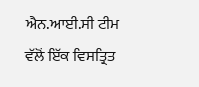ਐਨ.ਆਈ.ਸੀ ਟੀਮ ਵੱਲੋਂ ਇੱਕ ਵਿਸਤ੍ਰਿਤ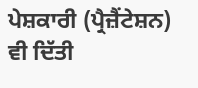ਪੇਸ਼ਕਾਰੀ (ਪ੍ਰੈਜ਼ੈਂਟੇਸ਼ਨ) ਵੀ ਦਿੱਤੀ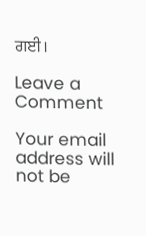ਗਈ।

Leave a Comment

Your email address will not be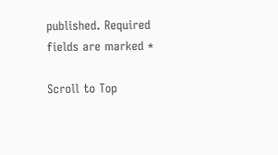published. Required fields are marked *

Scroll to Top